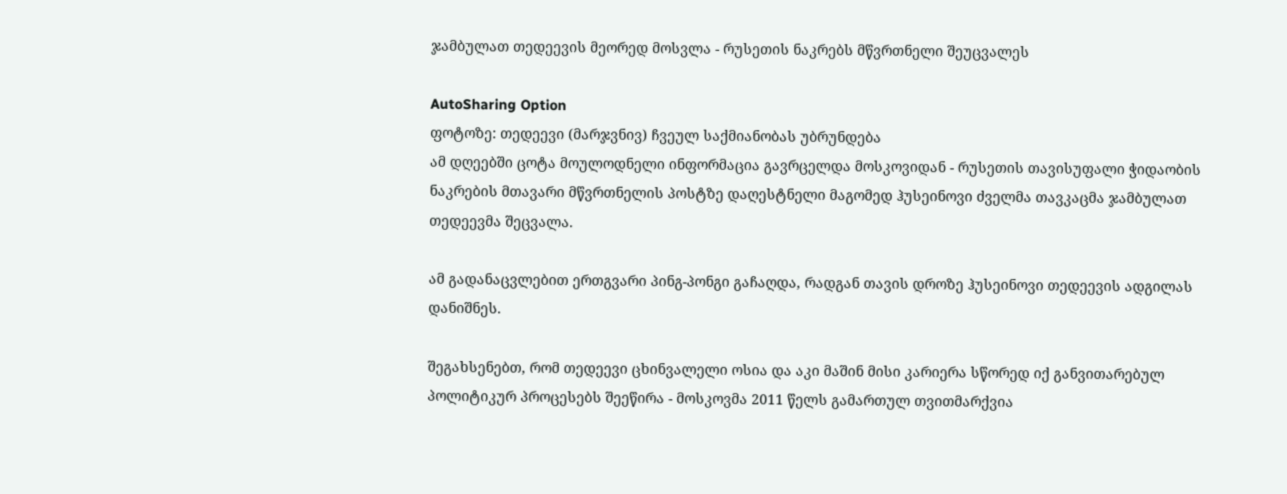ჯამბულათ თედეევის მეორედ მოსვლა - რუსეთის ნაკრებს მწვრთნელი შეუცვალეს

AutoSharing Option
ფოტოზე: თედეევი (მარჯვნივ) ჩვეულ საქმიანობას უბრუნდება
ამ დღეებში ცოტა მოულოდნელი ინფორმაცია გავრცელდა მოსკოვიდან - რუსეთის თავისუფალი ჭიდაობის ნაკრების მთავარი მწვრთნელის პოსტზე დაღესტნელი მაგომედ ჰუსეინოვი ძველმა თავკაცმა ჯამბულათ თედეევმა შეცვალა.

ამ გადანაცვლებით ერთგვარი პინგ-პონგი გაჩაღდა, რადგან თავის დროზე ჰუსეინოვი თედეევის ადგილას დანიშნეს.

შეგახსენებთ, რომ თედეევი ცხინვალელი ოსია და აკი მაშინ მისი კარიერა სწორედ იქ განვითარებულ პოლიტიკურ პროცესებს შეეწირა - მოსკოვმა 2011 წელს გამართულ თვითმარქვია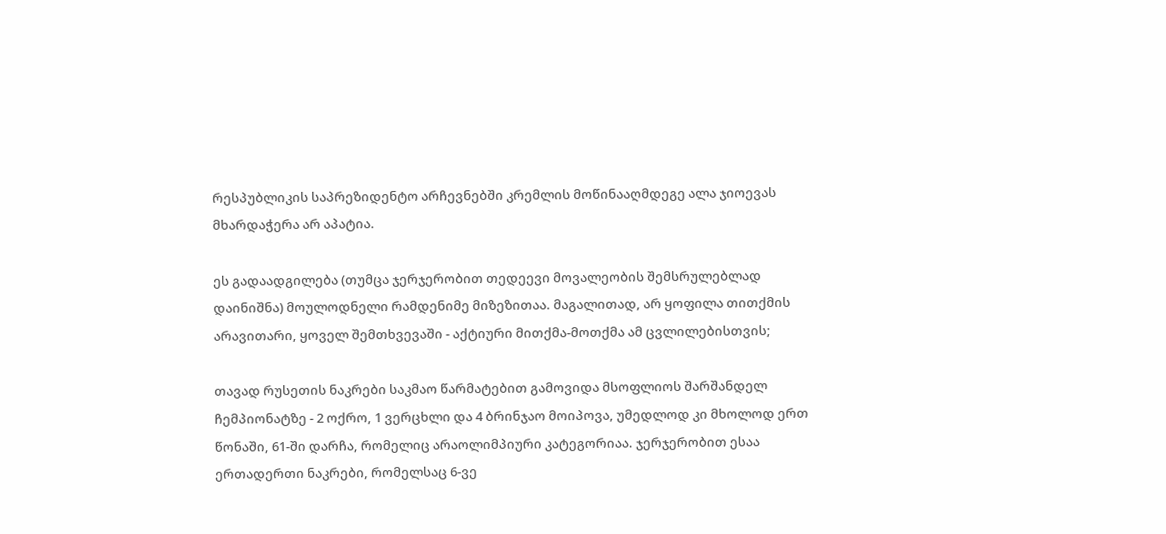რესპუბლიკის საპრეზიდენტო არჩევნებში კრემლის მოწინააღმდეგე ალა ჯიოევას მხარდაჭერა არ აპატია.

ეს გადაადგილება (თუმცა ჯერჯერობით თედეევი მოვალეობის შემსრულებლად
დაინიშნა) მოულოდნელი რამდენიმე მიზეზითაა. მაგალითად, არ ყოფილა თითქმის არავითარი, ყოველ შემთხვევაში - აქტიური მითქმა-მოთქმა ამ ცვლილებისთვის;

თავად რუსეთის ნაკრები საკმაო წარმატებით გამოვიდა მსოფლიოს შარშანდელ ჩემპიონატზე - 2 ოქრო, 1 ვერცხლი და 4 ბრინჯაო მოიპოვა, უმედლოდ კი მხოლოდ ერთ წონაში, 61-ში დარჩა, რომელიც არაოლიმპიური კატეგორიაა. ჯერჯერობით ესაა ერთადერთი ნაკრები, რომელსაც 6-ვე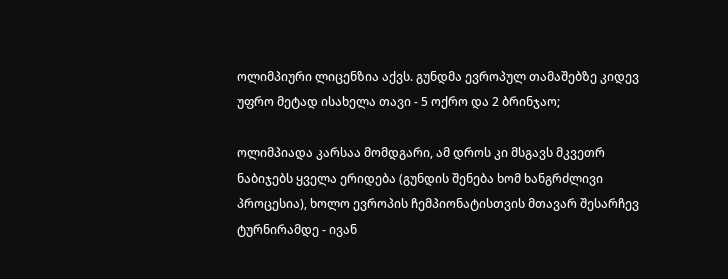ოლიმპიური ლიცენზია აქვს. გუნდმა ევროპულ თამაშებზე კიდევ უფრო მეტად ისახელა თავი - 5 ოქრო და 2 ბრინჯაო;

ოლიმპიადა კარსაა მომდგარი, ამ დროს კი მსგავს მკვეთრ ნაბიჯებს ყველა ერიდება (გუნდის შენება ხომ ხანგრძლივი პროცესია), ხოლო ევროპის ჩემპიონატისთვის მთავარ შესარჩევ ტურნირამდე - ივან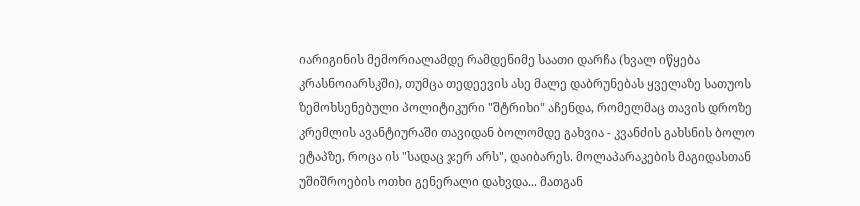იარიგინის მემორიალამდე რამდენიმე საათი დარჩა (ხვალ იწყება კრასნოიარსკში), თუმცა თედეევის ასე მალე დაბრუნებას ყველაზე სათუოს ზემოხსენებული პოლიტიკური "შტრიხი" აჩენდა, რომელმაც თავის დროზე კრემლის ავანტიურაში თავიდან ბოლომდე გახვია - კვანძის გახსნის ბოლო ეტაპზე, როცა ის "სადაც ჯერ არს", დაიბარეს. მოლაპარაკების მაგიდასთან უშიშროების ოთხი გენერალი დახვდა... მათგან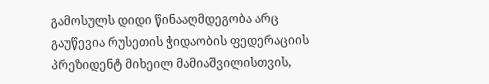გამოსულს დიდი წინააღმდეგობა არც გაუწევია რუსეთის ჭიდაობის ფედერაციის პრეზიდენტ მიხეილ მამიაშვილისთვის,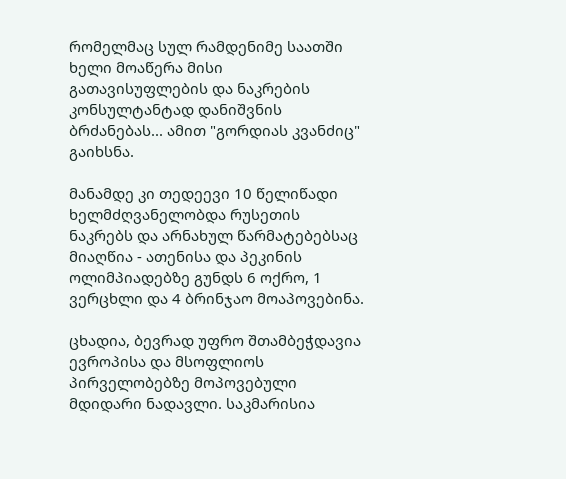რომელმაც სულ რამდენიმე საათში ხელი მოაწერა მისი გათავისუფლების და ნაკრების კონსულტანტად დანიშვნის ბრძანებას... ამით "გორდიას კვანძიც" გაიხსნა.

მანამდე კი თედეევი 10 წელიწადი ხელმძღვანელობდა რუსეთის ნაკრებს და არნახულ წარმატებებსაც მიაღწია - ათენისა და პეკინის ოლიმპიადებზე გუნდს 6 ოქრო, 1 ვერცხლი და 4 ბრინჯაო მოაპოვებინა.

ცხადია, ბევრად უფრო შთამბეჭდავია ევროპისა და მსოფლიოს პირველობებზე მოპოვებული მდიდარი ნადავლი. საკმარისია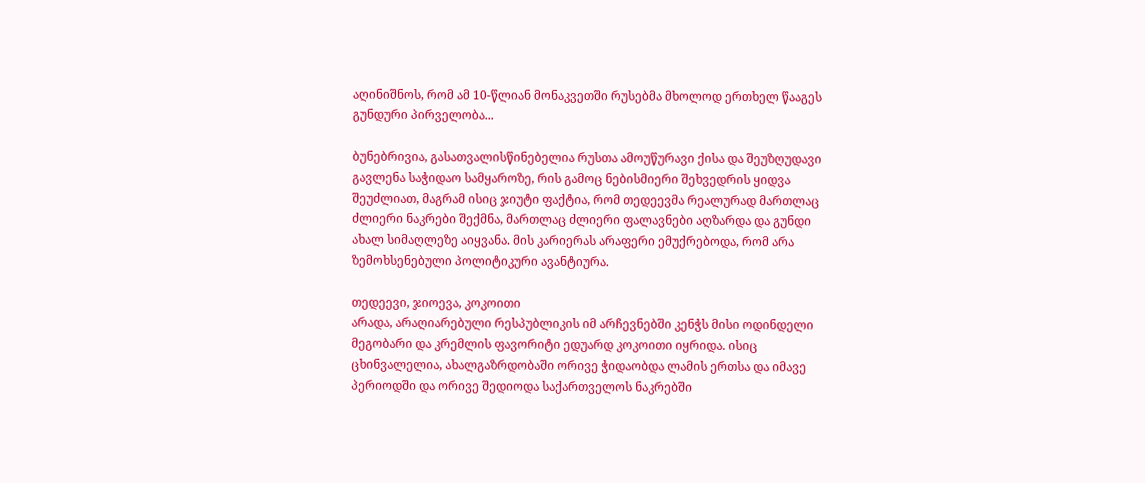აღინიშნოს, რომ ამ 10-წლიან მონაკვეთში რუსებმა მხოლოდ ერთხელ წააგეს გუნდური პირველობა...

ბუნებრივია, გასათვალისწინებელია რუსთა ამოუწურავი ქისა და შეუზღუდავი გავლენა საჭიდაო სამყაროზე, რის გამოც ნებისმიერი შეხვედრის ყიდვა შეუძლიათ, მაგრამ ისიც ჯიუტი ფაქტია, რომ თედეევმა რეალურად მართლაც ძლიერი ნაკრები შექმნა, მართლაც ძლიერი ფალავნები აღზარდა და გუნდი ახალ სიმაღლეზე აიყვანა. მის კარიერას არაფერი ემუქრებოდა, რომ არა ზემოხსენებული პოლიტიკური ავანტიურა.

თედეევი, ჯიოევა, კოკოითი
არადა, არაღიარებული რესპუბლიკის იმ არჩევნებში კენჭს მისი ოდინდელი მეგობარი და კრემლის ფავორიტი ედუარდ კოკოითი იყრიდა. ისიც ცხინვალელია, ახალგაზრდობაში ორივე ჭიდაობდა ლამის ერთსა და იმავე პერიოდში და ორივე შედიოდა საქართველოს ნაკრებში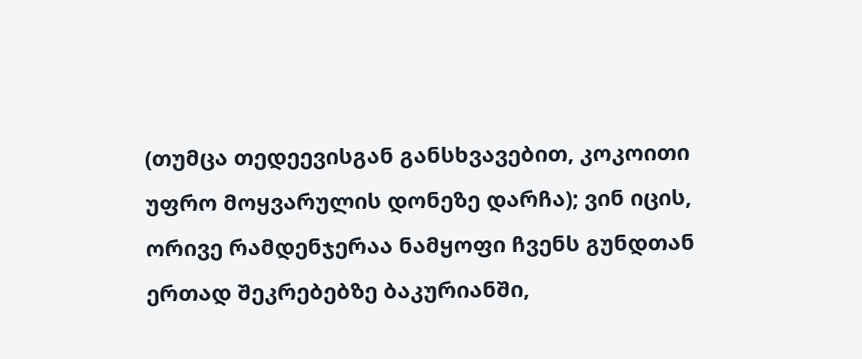(თუმცა თედეევისგან განსხვავებით, კოკოითი უფრო მოყვარულის დონეზე დარჩა); ვინ იცის, ორივე რამდენჯერაა ნამყოფი ჩვენს გუნდთან ერთად შეკრებებზე ბაკურიანში,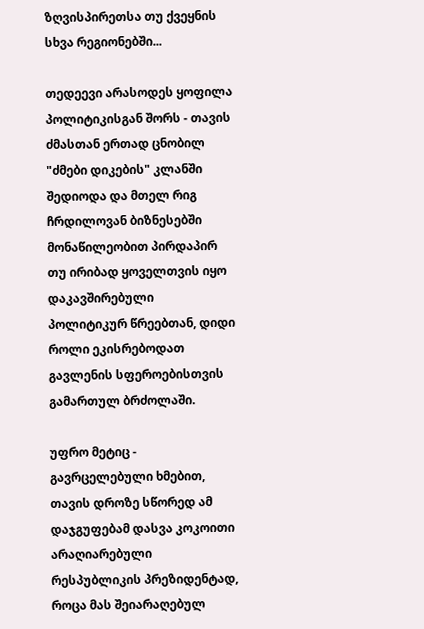ზღვისპირეთსა თუ ქვეყნის სხვა რეგიონებში...

თედეევი არასოდეს ყოფილა პოლიტიკისგან შორს - თავის ძმასთან ერთად ცნობილ "ძმები დიკების" კლანში შედიოდა და მთელ რიგ ჩრდილოვან ბიზნესებში მონაწილეობით პირდაპირ თუ ირიბად ყოველთვის იყო დაკავშირებული პოლიტიკურ წრეებთან, დიდი როლი ეკისრებოდათ გავლენის სფეროებისთვის გამართულ ბრძოლაში.

უფრო მეტიც - გავრცელებული ხმებით, თავის დროზე სწორედ ამ დაჯგუფებამ დასვა კოკოითი არაღიარებული რესპუბლიკის პრეზიდენტად, როცა მას შეიარაღებულ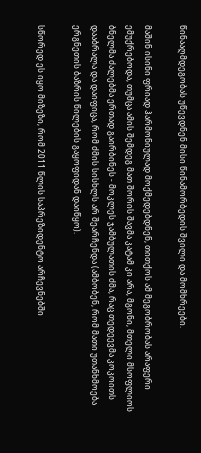წინააღმდეგობას უწევდნენ მისი წინამორბედის შვილი და მომხრეები.

მაშინ ისინი ფრიად ჰარმონიულად მოქმედებდნენ, თითქოს ამ მეგობრობას არაფერი ემუქრებოდა, თუმცა ამის შემდეგ მათ შორის შავმა კატამ კი არა, მგონი, მთელი მსოფლიოს ბნელმა ძალებმა ერთად გაირბინეს - მოკლეს ჯამბულათის ძმა, რაც თედეევმა კოკოითს დააბრალა და დაიფიცა, რომ ძმის სისხლს არ შეარჩენდა (ამბობენ, რომ მათი უთანხმოება ერგნეთის ბაზრის წილების გაყოფიდან დაიწყო).

სწორედ ეს იყო მიზეზი, რომ 2011 წლის საპრეზიდენტო არჩევნებში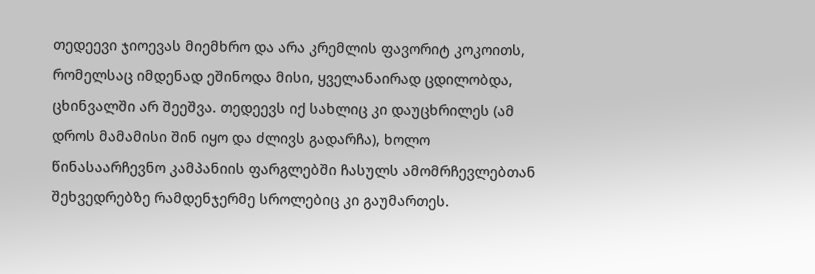თედეევი ჯიოევას მიემხრო და არა კრემლის ფავორიტ კოკოითს, რომელსაც იმდენად ეშინოდა მისი, ყველანაირად ცდილობდა, ცხინვალში არ შეეშვა. თედეევს იქ სახლიც კი დაუცხრილეს (ამ დროს მამამისი შინ იყო და ძლივს გადარჩა), ხოლო წინასაარჩევნო კამპანიის ფარგლებში ჩასულს ამომრჩევლებთან შეხვედრებზე რამდენჯერმე სროლებიც კი გაუმართეს.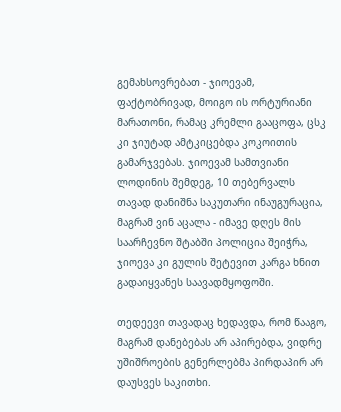გემახსოვრებათ - ჯიოევამ, ფაქტობრივად, მოიგო ის ორტურიანი მარათონი, რამაც კრემლი გააცოფა, ცსკ კი ჯიუტად ამტკიცებდა კოკოითის გამარჯვებას. ჯიოევამ სამთვიანი ლოდინის შემდეგ, 10 თებერვალს თავად დანიშნა საკუთარი ინაუგურაცია, მაგრამ ვინ აცალა - იმავე დღეს მის საარჩევნო შტაბში პოლიცია შეიჭრა, ჯიოევა კი გულის შეტევით კარგა ხნით გადაიყვანეს საავადმყოფოში.

თედეევი თავადაც ხედავდა, რომ წააგო, მაგრამ დანებებას არ აპირებდა, ვიდრე უშიშროების გენერლებმა პირდაპირ არ დაუსვეს საკითხი.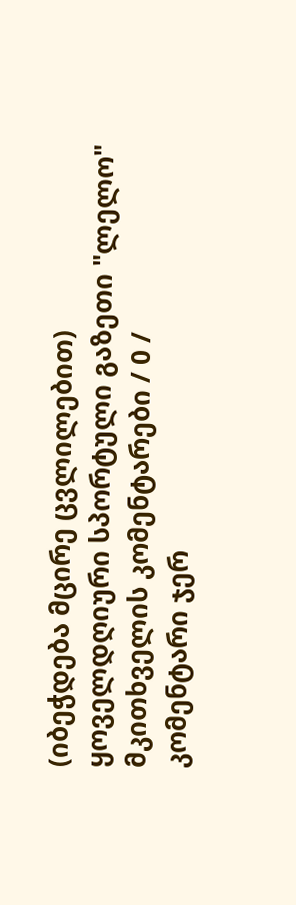(იბეჭდება მცირე ცვლილებით)
ყოველდღიური სპორტული გაზეთი "ლელო"
მკითხველის კომენტარები / 0 /
კომენტარი ჯერ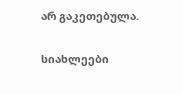არ გაკეთებულა.

სიახლეები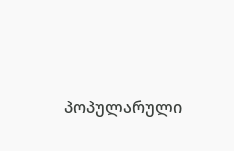პოპულარული